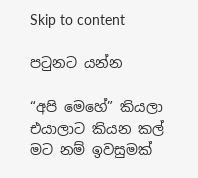Skip to content

පටුනට යන්න

“අපි මෙහේ” කියලා එයාලාට කියන කල් මට නම් ඉවසුමක්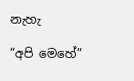නැහැ

“අපි මෙහේ”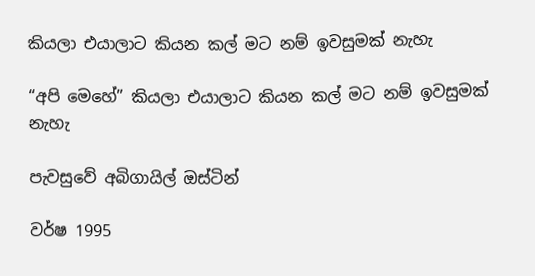කියලා එයාලාට කියන කල් මට නම් ඉවසුමක් නැහැ

“අපි මෙහේ” කියලා එයාලාට කියන කල් මට නම් ඉවසුමක් නැහැ

පැවසුවේ අබිගායිල් ඔස්ටින්

වර්ෂ 1995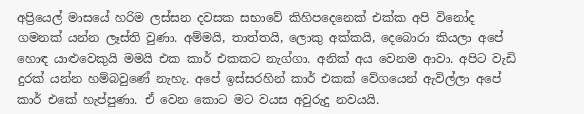අප්‍රියෙල් මාසයේ හරිම ලස්සන දවසක සභාවේ කිහිපදෙනෙක් එක්ක අපි විනෝද ගමනක් යන්න ලෑස්ති වුණා. අම්මයි, තාත්තයි, ලොකු අක්කයි, දෙබොරා කියලා අපේ හොඳ යාළුවෙකුයි මමයි එක කාර් එකකට නැග්ගා. අනික් අය වෙනම ආවා. අපිට වැඩි දුරක් යන්න හම්බවුණේ නැහැ. අපේ ඉස්සරහින් කාර් එකක් වේගයෙන් ඇවිල්ලා අපේ කාර් එකේ හැප්පුණා. ඒ වෙන කොට මට වයස අවුරුදු නවයයි.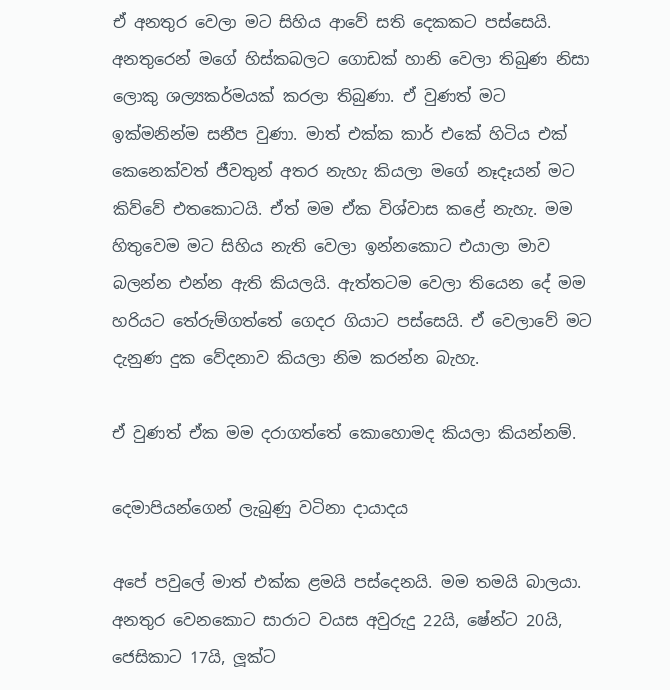ඒ අනතුර වෙලා මට සිහිය ආවේ සති දෙකකට පස්සෙයි. අනතුරෙන් මගේ හිස්කබලට ගොඩක් හානි වෙලා තිබුණ නිසා ලොකු ශල්‍යකර්මයක් කරලා තිබුණා. ඒ වුණත් මට ඉක්මනින්ම සනීප වුණා. මාත් එක්ක කාර් එකේ හිටිය එක් කෙනෙක්වත් ජීවතුන් අතර නැහැ කියලා මගේ නෑදෑයන් මට කිව්වේ එතකොටයි. ඒත් මම ඒක විශ්වාස කළේ නැහැ. මම හිතුවෙම මට සිහිය නැති වෙලා ඉන්නකොට එයාලා මාව බලන්න එන්න ඇති කියලයි. ඇත්තටම වෙලා තියෙන දේ මම හරියට තේරුම්ගත්තේ ගෙදර ගියාට පස්සෙයි. ඒ වෙලාවේ මට දැනුණ දුක වේදනාව කියලා නිම කරන්න බැහැ.

ඒ වුණත් ඒක මම දරාගත්තේ කොහොමද කියලා කියන්නම්.

දෙමාපියන්ගෙන් ලැබුණු වටිනා දායාදය

අපේ පවුලේ මාත් එක්ක ළමයි පස්දෙනයි. මම තමයි බාලයා. අනතුර වෙනකොට සාරාට වයස අවුරුදු 22යි, ෂේන්ට 20යි, ජෙසිකාට 17යි, ලූක්ට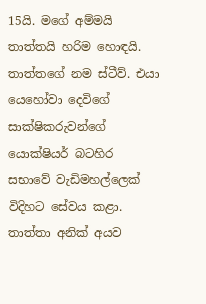15යි. මගේ අම්මයි තාත්තයි හරිම හොඳයි. තාත්තගේ නම ස්ටීව්. එයා යෙහෝවා දෙවිගේ සාක්ෂිකරුවන්ගේ යොක්ෂියර් බටහිර සභාවේ වැඩිමහල්ලෙක් විදිහට සේවය කළා. තාත්තා අනික් අයව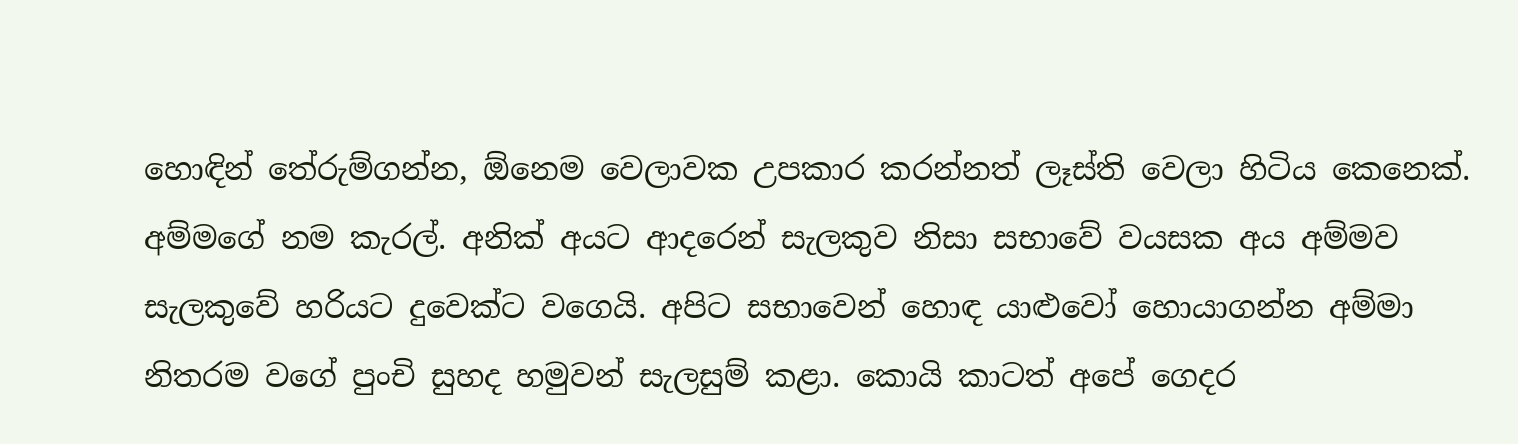හොඳින් තේරුම්ගන්න, ඕනෙම වෙලාවක උපකාර කරන්නත් ලෑස්ති වෙලා හිටිය කෙනෙක්. අම්මගේ නම කැරල්. අනික් අයට ආදරෙන් සැලකුව නිසා සභාවේ වයසක අය අම්මව සැලකුවේ හරියට දුවෙක්ට වගෙයි. අපිට සභාවෙන් හොඳ යාළුවෝ හොයාගන්න අම්මා නිතරම වගේ පුංචි සුහද හමුවන් සැලසුම් කළා. කොයි කාටත් අපේ ගෙදර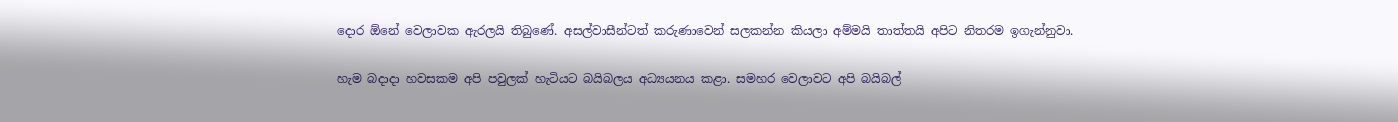දොර ඕනේ වෙලාවක ඇරලයි තිබුණේ. අසල්වාසීන්ටත් කරුණාවෙන් සලකන්න කියලා අම්මයි තාත්තයි අපිට නිතරම ඉගැන්නුවා.

හැම බදාදා හවසකම අපි පවුලක් හැටියට බයිබලය අධ්‍යයනය කළා. සමහර වෙලාවට අපි බයිබල්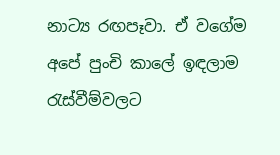නාට්‍ය රඟපෑවා. ඒ වගේම අපේ පුංචි කාලේ ඉඳලාම රැස්වීම්වලට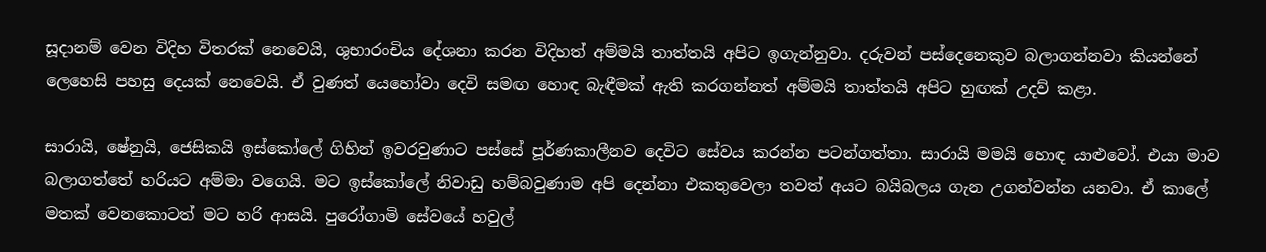සූදානම් වෙන විදිහ විතරක් නෙවෙයි, ශුභාරංචිය දේශනා කරන විදිහත් අම්මයි තාත්තයි අපිට ඉගැන්නුවා. දරුවන් පස්දෙනෙකුව බලාගන්නවා කියන්නේ ලෙහෙසි පහසු දෙයක් නෙවෙයි. ඒ වුණත් යෙහෝවා දෙවි සමඟ හොඳ බැඳීමක් ඇති කරගන්නත් අම්මයි තාත්තයි අපිට හුඟක් උදව් කළා.

සාරායි, ෂේනුයි, ජෙසිකයි ඉස්කෝලේ ගිහින් ඉවරවුණාට පස්සේ පූර්ණකාලීනව දෙවිට සේවය කරන්න පටන්ගත්තා. සාරායි මමයි හොඳ යාළුවෝ. එයා මාව බලාගත්තේ හරියට අම්මා වගෙයි. මට ඉස්කෝලේ නිවාඩු හම්බවුණාම අපි දෙන්නා එකතුවෙලා තවත් අයට බයිබලය ගැන උගන්වන්න යනවා. ඒ කාලේ මතක් වෙනකොටත් මට හරි ආසයි. පුරෝගාමි සේවයේ හවුල්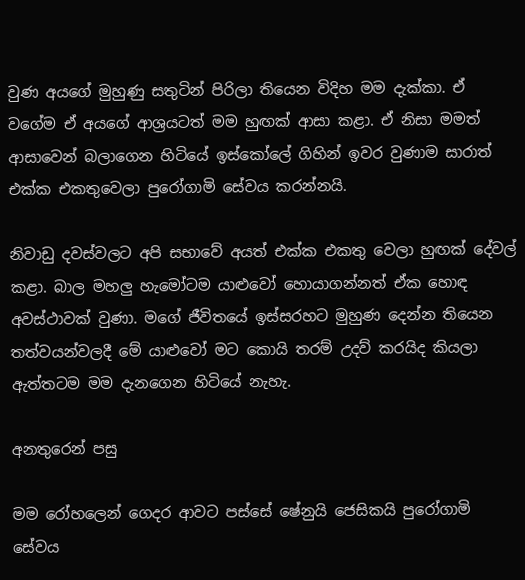වුණ අයගේ මුහුණු සතුටින් පිරිලා තියෙන විදිහ මම දැක්කා. ඒ වගේම ඒ අයගේ ආශ්‍රයටත් මම හුඟක් ආසා කළා. ඒ නිසා මමත් ආසාවෙන් බලාගෙන හිටියේ ඉස්කෝලේ ගිහින් ඉවර වුණාම සාරාත් එක්ක එකතුවෙලා පුරෝගාමි සේවය කරන්නයි.

නිවාඩු දවස්වලට අපි සභාවේ අයත් එක්ක එකතු වෙලා හුඟක් දේවල් කළා. බාල මහලු හැමෝටම යාළුවෝ හොයාගන්නත් ඒක හොඳ අවස්ථාවක් වුණා. මගේ ජීවිතයේ ඉස්සරහට මුහුණ දෙන්න තියෙන තත්වයන්වලදී මේ යාළුවෝ මට කොයි තරම් උදව් කරයිද කියලා ඇත්තටම මම දැනගෙන හිටියේ නැහැ.

අනතුරෙන් පසු

මම රෝහලෙන් ගෙදර ආවට පස්සේ ෂේනුයි ජෙසිකයි පුරෝගාමි සේවය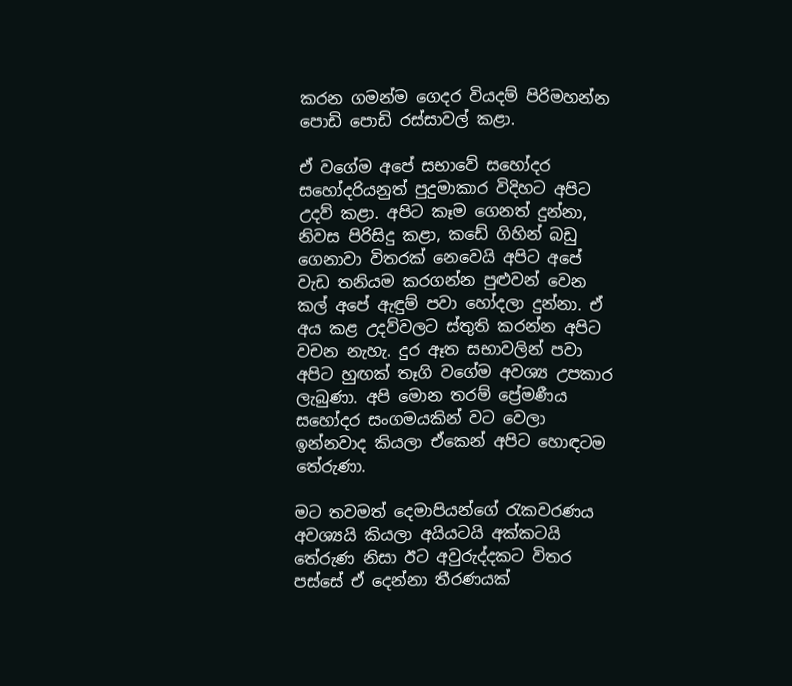කරන ගමන්ම ගෙදර වියදම් පිරිමහන්න පොඩි පොඩි රස්සාවල් කළා.

ඒ වගේම අපේ සභාවේ සහෝදර සහෝදරියනුත් පුදුමාකාර විදිහට අපිට උදව් කළා. අපිට කෑම ගෙනත් දුන්නා, නිවස පිරිසිදු කළා, කඩේ ගිහින් බඩු ගෙනාවා විතරක් නෙවෙයි අපිට අපේ වැඩ තනියම කරගන්න පුළුවන් වෙන කල් අපේ ඇඳුම් පවා හෝදලා දුන්නා. ඒ අය කළ උදව්වලට ස්තුති කරන්න අපිට වචන නැහැ. දුර ඈත සභාවලින් පවා අපිට හුඟක් තෑගි වගේම අවශ්‍ය උපකාර ලැබුණා. අපි මොන තරම් ප්‍රේමණීය සහෝදර සංගමයකින් වට වෙලා ඉන්නවාද කියලා ඒකෙන් අපිට හොඳටම තේරුණා.

මට තවමත් දෙමාපියන්ගේ රැකවරණය අවශ්‍යයි කියලා අයියටයි අක්කටයි තේරුණ නිසා ඊට අවුරුද්දකට විතර පස්සේ ඒ දෙන්නා තීරණයක්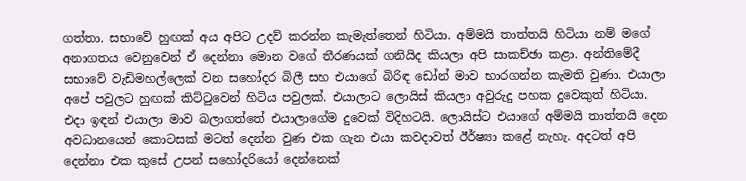ගත්තා. සභාවේ හුඟක් අය අපිට උදව් කරන්න කැමැත්තෙන් හිටියා. අම්මයි තාත්තයි හිටියා නම් මගේ අනාගතය වෙනුවෙන් ඒ දෙන්නා මොන වගේ තීරණයක් ගනියිද කියලා අපි සාකච්ඡා කළා. අන්තිමේදී සභාවේ වැඩිමහල්ලෙක් වන සහෝදර බිලී සහ එයාගේ බිරිඳ ඩෝන් මාව භාරගන්න කැමති වුණා. එයාලා අපේ පවුලට හුඟක් කිට්ටුවෙන් හිටිය පවුලක්. එයාලාට ලොයිස් කියලා අවුරුදු පහක දුවෙකුත් හිටියා. එදා ඉඳන් එයාලා මාව බලාගත්තේ එයාලාගේම දුවෙක් විදිහටයි. ලොයිස්ට එයාගේ අම්මයි තාත්තයි දෙන අවධානයෙන් කොටසක් මටත් දෙන්න වුණ එක ගැන එයා කවදාවත් ඊර්ෂ්‍යා කළේ නැහැ. අදටත් අපි දෙන්නා එක කුසේ උපන් සහෝදරියෝ දෙන්නෙක්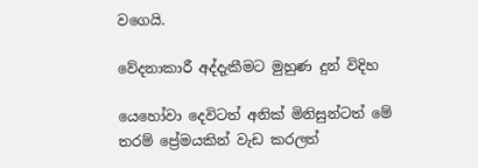වගෙයි.

වේදනාකාරී අද්දැකීමට මුහුණ දුන් විදිහ

යෙහෝවා දෙවිටත් අනික් මිනිසුන්ටත් මේ තරම් ප්‍රේමයකින් වැඩ කරලත්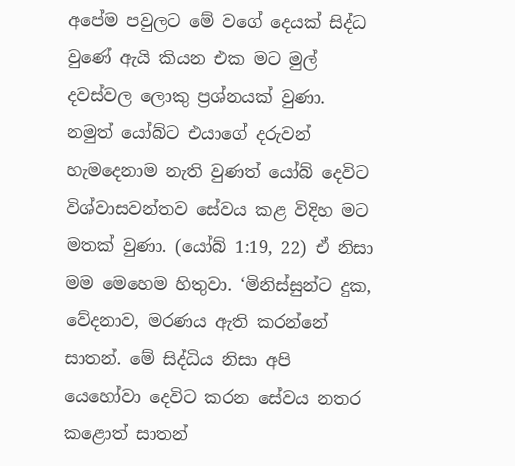අපේම පවුලට මේ වගේ දෙයක් සිද්ධ වුණේ ඇයි කියන එක මට මුල් දවස්වල ලොකු ප්‍රශ්නයක් වුණා. නමුත් යෝබ්ට එයාගේ දරුවන් හැමදෙනාම නැති වුණත් යෝබ් දෙවිට විශ්වාසවන්තව සේවය කළ විදිහ මට මතක් වුණා. (යෝබ් 1:19, 22) ඒ නිසා මම මෙහෙම හිතුවා. ‘මිනිස්සුන්ට දුක, වේදනාව, මරණය ඇති කරන්නේ සාතන්. මේ සිද්ධිය නිසා අපි යෙහෝවා දෙවිට කරන සේවය නතර කළොත් සාතන්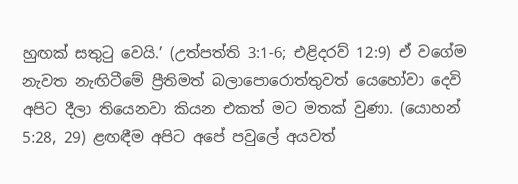හුඟක් සතුටු වෙයි.’ (උත්පත්ති 3:1-6; එළිදරව් 12:9) ඒ වගේම නැවත නැඟිටීමේ ප්‍රීතිමත් බලාපොරොත්තුවත් යෙහෝවා දෙවි අපිට දීලා තියෙනවා කියන එකත් මට මතක් වුණා. (යොහන් 5:28, 29) ළඟඳීම අපිට අපේ පවුලේ අයවත්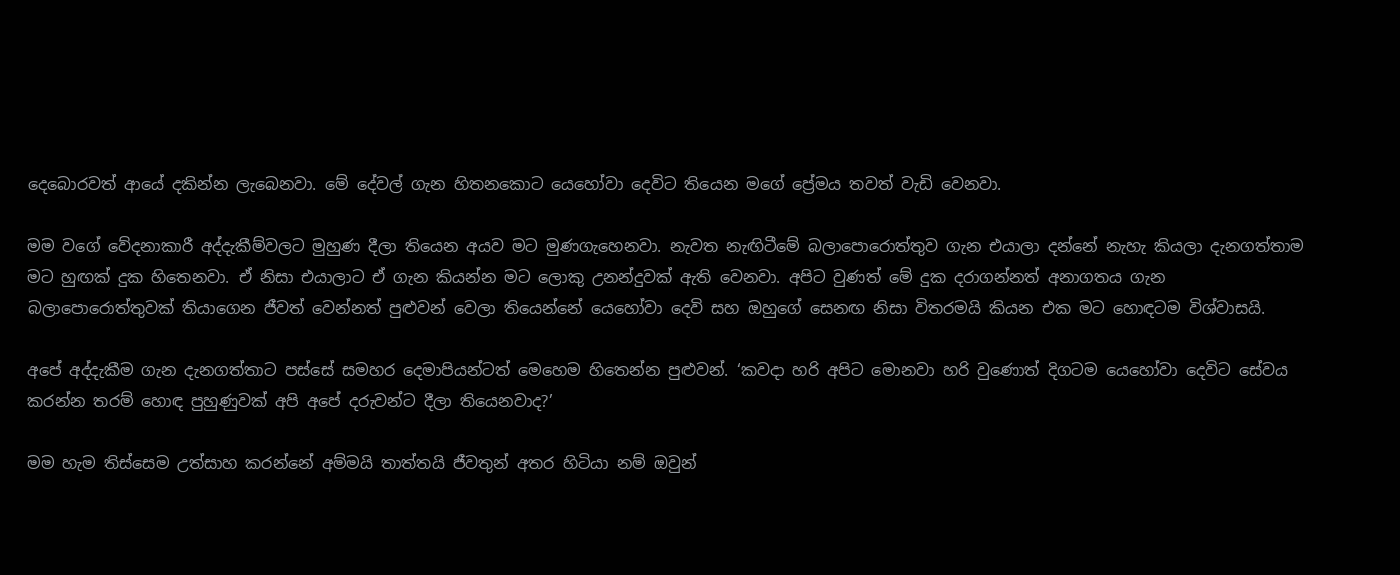දෙබොරවත් ආයේ දකින්න ලැබෙනවා. මේ දේවල් ගැන හිතනකොට යෙහෝවා දෙවිට තියෙන මගේ ප්‍රේමය තවත් වැඩි වෙනවා.

මම වගේ වේදනාකාරී අද්දැකීම්වලට මුහුණ දීලා තියෙන අයව මට මුණගැහෙනවා. නැවත නැඟිටීමේ බලාපොරොත්තුව ගැන එයාලා දන්නේ නැහැ කියලා දැනගත්තාම මට හුඟක් දුක හිතෙනවා. ඒ නිසා එයාලාට ඒ ගැන කියන්න මට ලොකු උනන්දුවක් ඇති වෙනවා. අපිට වුණත් මේ දුක දරාගන්නත් අනාගතය ගැන බලාපොරොත්තුවක් තියාගෙන ජීවත් වෙන්නත් පුළුවන් වෙලා තියෙන්නේ යෙහෝවා දෙවි සහ ඔහුගේ සෙනඟ නිසා විතරමයි කියන එක මට හොඳටම විශ්වාසයි.

අපේ අද්දැකීම ගැන දැනගත්තාට පස්සේ සමහර දෙමාපියන්ටත් මෙහෙම හිතෙන්න පුළුවන්. ‘කවදා හරි අපිට මොනවා හරි වුණොත් දිගටම යෙහෝවා දෙවිට සේවය කරන්න තරම් හොඳ පුහුණුවක් අපි අපේ දරුවන්ට දීලා තියෙනවාද?’

මම හැම තිස්සෙම උත්සාහ කරන්නේ අම්මයි තාත්තයි ජීවතුන් අතර හිටියා නම් ඔවුන්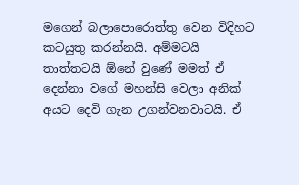මගෙන් බලාපොරොත්තු වෙන විදිහට කටයුතු කරන්නයි. අම්මටයි තාත්තටයි ඕනේ වුණේ මමත් ඒ දෙන්නා වගේ මහන්සි වෙලා අනික් අයට දෙවි ගැන උගන්වනවාටයි. ඒ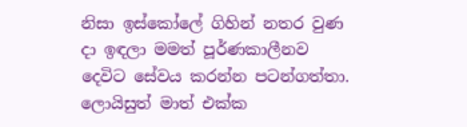නිසා ඉස්කෝලේ ගිහින් නතර වුණ දා ඉඳලා මමත් පූර්ණකාලීනව දෙවිට සේවය කරන්න පටන්ගත්තා. ලොයිසුත් මාත් එක්ක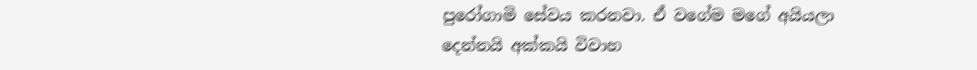පුරෝගාමි සේවය කරනවා. ඒ වගේම මගේ අයියලා දෙන්නයි අක්කයි විවාහ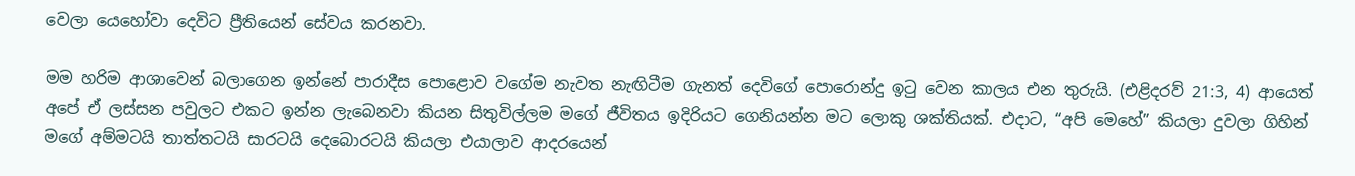වෙලා යෙහෝවා දෙවිට ප්‍රීතියෙන් සේවය කරනවා.

මම හරිම ආශාවෙන් බලාගෙන ඉන්නේ පාරාදීස පොළොව වගේම නැවත නැඟිටීම ගැනත් දෙවිගේ පොරොන්දු ඉටු වෙන කාලය එන තුරුයි. (එළිදරව් 21:3, 4) ආයෙත් අපේ ඒ ලස්සන පවුලට එකට ඉන්න ලැබෙනවා කියන සිතුවිල්ලම මගේ ජීවිතය ඉදිරියට ගෙනියන්න මට ලොකු ශක්තියක්. එදාට, “අපි මෙහේ” කියලා දුවලා ගිහින් මගේ අම්මටයි තාත්තටයි සාරටයි දෙබොරටයි කියලා එයාලාව ආදරයෙන්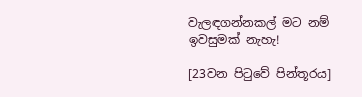වැලඳගන්නකල් මට නම් ඉවසුමක් නැහැ!

[23වන පිටුවේ පින්තූරය]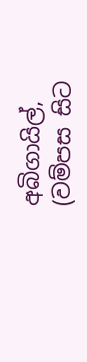අබිගායිල්, (වම්පස සිට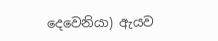දෙවෙනියා) ඇයව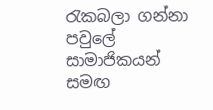රැකබලා ගන්නා පවුලේ සාමාජිකයන් සමඟ